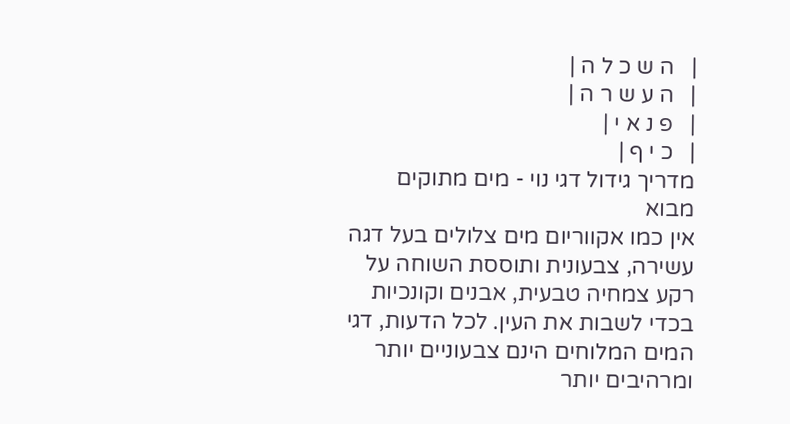|   ה ש כ ל ה |
|   ה ע ש ר ה |
|   פ נ א י |
|   כ י ף |
מדריך גידול דגי נוי - מים מתוקים
מבוא
אין כמו אקווריום מים צלולים בעל דגה עשירה, צבעונית ותוססת השוחה על רקע צמחיה טבעית, אבנים וקונכיות בכדי לשבות את העין. לכל הדעות, דגי המים המלוחים הינם צבעוניים יותר ומרהיבים יותר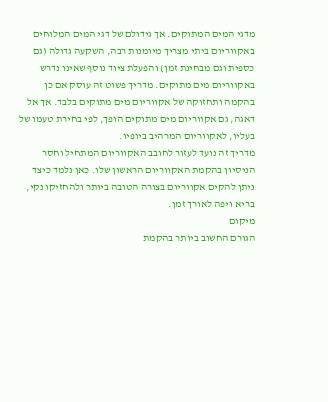מדגי המים המתוקים. אך גידולם של דגי המים המלוחים באקווריום ביתי מצריך מיומנות רבה, השקעה גדולה (גם כספית וגם מבחינת זמן) והפעלת ציוד נוסף שאינו נדרש באקווריום מים מתוקים. מדריך פשוט זה עוסק אם כן בהקמה ותחזוקה של אקווריום מים מתוקים בלבד. אך אל דאגה, גם אקווריום מים מתוקים הופך, לפי בחירת טעמו של בעליו, לאקווריום המרהיב ביופיו.
מדריך זה נועד לעזור לחובב האקווריום המתחיל וחסר הניסיון בהקמת האקווריום הראשון שלו. כאן נלמד כיצד ניתן להקים אקווריום בצורה הטובה ביותר ולהחזיקו נקי, בריא ויפה לאורך זמן.
מיקום
הגורם החשוב ביותר בהקמת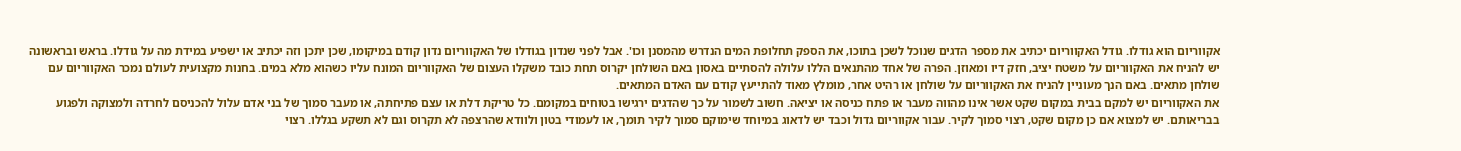אקווריום הוא גודלו. גודל האקווריום יכתיב את מספר הדגים שנוכל לשכן בתוכו, את הספק תחלופת המים הנדרש מהמסנן וכו'. אבל לפני שנדון בגודלו של האקווריום נדון קודם במיקומו, שכן יתכן וזה יכתיב או ישפיע במידת מה על גודלו. בראש ובראשונה יש להניח את האקווריום על משטח יציב, חזק דיו ומאוזן. הפרה של אחד מהתנאים הללו עלולה להסתיים באסון באם השולחן יקרוס תחת כובד משקלו העצום של האקווריום המונח עליו כשהוא מלא במים. בחנות מקצועית לעולם נמכר האקווריום עם שולחן מתאים. באם הנך מעוניין להניח את האקווריום על שולחן או רהיט אחר, מומלץ מאוד להתייעץ קודם עם האדם המתאים.
את האקווריום יש למקם בבית במקום שקט אשר אינו מהווה מעבר או פתח כניסה או יציאה. חשוב לשמור על כך שהדגים ירגישו בטוחים במקומם. כל טריקת דלת או עצם פתיחתה, או מעבר סמוך של בני אדם עלול להכניסם לחרדה ולמצוקה ולפגוע בבריאותם. יש למצוא אם כן מקום שקט, רצוי סמוך לקיר. עבור אקווריום גדול וכבד יש לדאוג במיוחד שימוקם סמוך לקיר תומך, או לעמודי בטון ולוודא שהרצפה לא תקרוס וגם לא תשקע בגללו. רצוי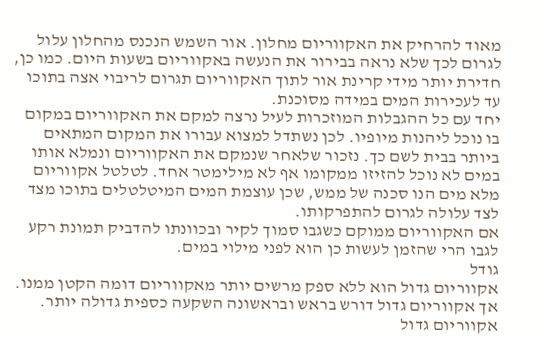מאוד להרחיק את האקווריום מחלון. אור השמש הנכנס מהחלון עלול לגרום לכך שלא נראה בבירור את הנעשה באקווריום בשעות היום. כמו כן, חדירת יותר מידי קרינת אור לתוך האקווריום תגרום לריבוי אצה בתוכו עד לעכירות המים במידה מסוכנת.
יחד עם כל ההגבלות המוזכרות לעיל נרצה למקם את האקווריום במקום בו נוכל ליהנות מיופיו. לכן נשתדל למצוא עבורו את המקום המתאים ביותר בבית לשם כך. נזכור שלאחר שנמקם את האקווריום ונמלא אותו במים לא נוכל להזיזו ממקומו אף לא מילימטר אחד. לטלטל אקווריום מלא מים הנו סכנה של ממש, שכן עוצמת המים המיטלטלים בתוכו מצד לצד עלולה לגרום להתפרקותו.
אם האקווריום ממוקם כשגבו סמוך לקיר ובכוונתו להדביק תמונת רקע לגבו הרי שהזמן לעשות כן הוא לפני מילוי במים.
גודל
אקווריום גדול הוא ללא ספק מרשים יותר מאקווריום דומה הקטן ממנו. אך אקווריום גדול דורש בראש ובראשונה השקעה כספית גדולה יותר. אקווריום גדול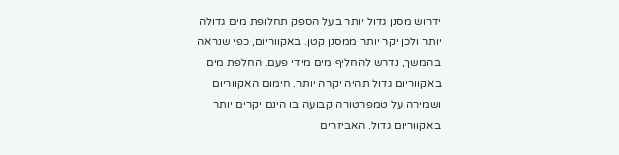ידרוש מסנן גדול יותר בעל הספק תחלופת מים גדולה יותר ולכן יקר יותר ממסנן קטן. באקווריום, כפי שנראה בהמשך, נדרש להחליף מים מידי פעם. החלפת מים באקווריום גדול תהיה יקרה יותר. חימום האקווריום ושמירה על טמפרטורה קבועה בו הינם יקרים יותר באקווריום גדול. האביזרים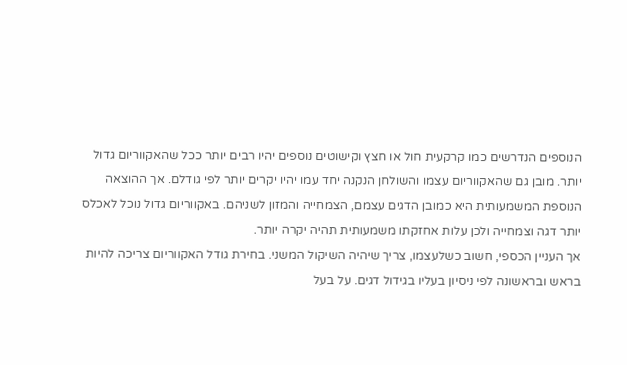הנוספים הנדרשים כמו קרקעית חול או חצץ וקישוטים נוספים יהיו רבים יותר ככל שהאקווריום גדול יותר. מובן גם שהאקווריום עצמו והשולחן הנקנה יחד עמו יהיו יקרים יותר לפי גודלם. אך ההוצאה הנוספת המשמעותית היא כמובן הדגים עצמם, הצמחייה והמזון לשניהם. באקווריום גדול נוכל לאכלס יותר דגה וצמחייה ולכן עלות אחזקתו משמעותית תהיה יקרה יותר.
אך העניין הכספי, חשוב כשלעצמו, צריך שיהיה השיקול המשני. בחירת גודל האקווריום צריכה להיות בראש ובראשונה לפי ניסיון בעליו בגידול דגים. על בעל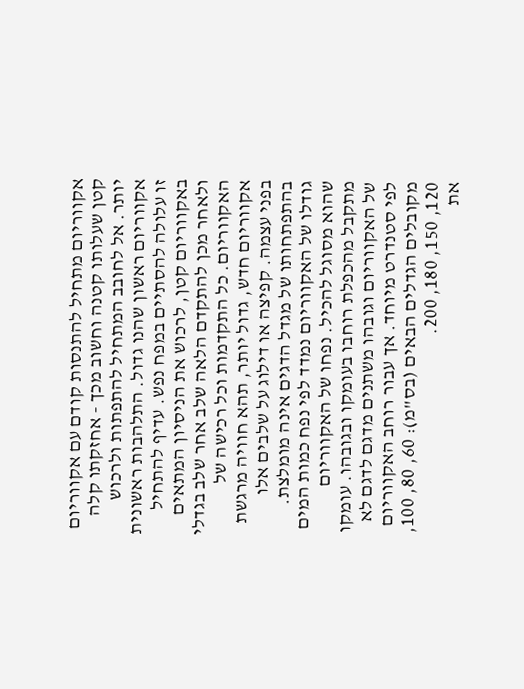אקווריום מתחיל להתנסות קודם עם אקווריום קטן שעלותו קטנה וחשוב מכך - אחזקתו קלה יותר. אל לחובב המתחיל להתפתות ולרכוש אקווריום ראשון שהנו גדול. התלהבות ראשונית זו עלולה להסתיים במפח נפש. עדיף להתחיל באקווריום קטן, לרכוש את הניסיון המתאים ולאחר מכן להתקדם הלאה שלב אחר שלב בגדלי האקווריום. כל התקדמות וכל רכישה של אקווריום חדש, גדול יותר, תהא חוויה מרגשת בפני עצמה. קפיצה או דילוג על שלבים אלו בהתפתחותו של מגדל הדגים אינה מומלצת.
גודלו של האקווריום נמדד לפי נפח כמות המים שהוא מסוגל להכיל. נפחו של האקווריום מתקבל מהכפלת רוחבו בעומקו ובגובהו. עומקו של האקווריום וגובהו משתנים מדגם לדגם לא לפי סטנדרט מיוחד. אך עבור רוחב האקווריום מקובלים הגדלים הבאים (בס"מ): 60, 80, 100, 120, 150, 180, 200.
את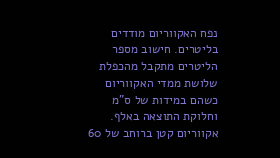נפח האקווריום מודדים בליטרים. חישוב מספר הליטרים מתקבל מהכפלת שלושת ממדי האקווריום כשהם במידות של ס"מ וחלוקת התוצאה באלף.
אקווריום קטן ברוחב של 60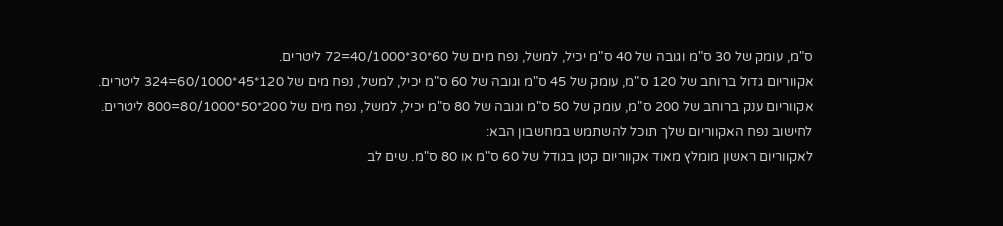ס"מ, עומק של 30 ס"מ וגובה של 40 ס"מ יכיל, למשל, נפח מים של 60*30*40/1000=72 ליטרים.
אקווריום גדול ברוחב של 120 ס"מ, עומק של 45 ס"מ וגובה של 60 ס"מ יכיל, למשל, נפח מים של 120*45*60/1000=324 ליטרים.
אקווריום ענק ברוחב של 200 ס"מ, עומק של 50 ס"מ וגובה של 80 ס"מ יכיל, למשל, נפח מים של 200*50*80/1000=800 ליטרים.
לחישוב נפח האקווריום שלך תוכל להשתמש במחשבון הבא:
לאקווריום ראשון מומלץ מאוד אקווריום קטן בגודל של 60 ס"מ או 80 ס"מ. שים לב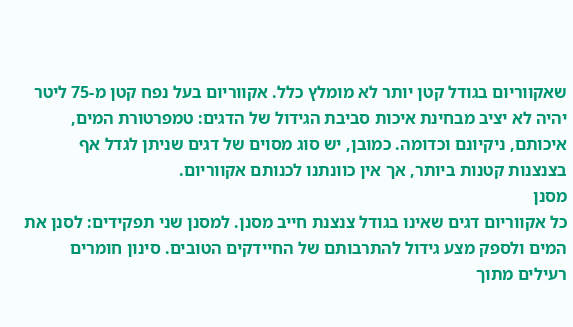שאקווריום בגודל קטן יותר לא מומלץ כלל. אקווריום בעל נפח קטן מ-75 ליטר יהיה לא יציב מבחינת איכות סביבת הגידול של הדגים: טמפרטורת המים, איכותם, ניקיונם וכדומה. כמובן, יש סוג מסוים של דגים שניתן לגדל אף בצנצנות קטנות ביותר, אך אין כוונתנו לכנותם אקווריום.
מסנן
כל אקווריום דגים שאינו בגודל צנצנת חייב מסנן. למסנן שני תפקידים: לסנן את המים ולספק מצע גידול להתרבותם של החיידקים הטובים. סינון חומרים רעילים מתוך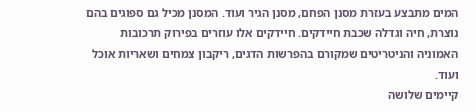המים מתבצע בעזרת מסנן הפחם, מסנן הגיר ועוד. המסנן מכיל גם ספוגים בהם נוצרת, חיה וגדלה שכבת חיידקים. חיידקים אלו עוזרים בפירוק תרכובות האמוניה והניטריטים שמקורם בהפרשות הדגים, ריקבון צמחים ושאריות אוכל ועוד.
קיימים שלושה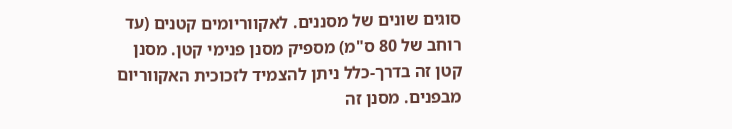סוגים שונים של מסננים. לאקווריומים קטנים (עד רוחב של 80 ס"מ) מספיק מסנן פנימי קטן. מסנן קטן זה בדרך-כלל ניתן להצמיד לזכוכית האקווריום מבפנים. מסנן זה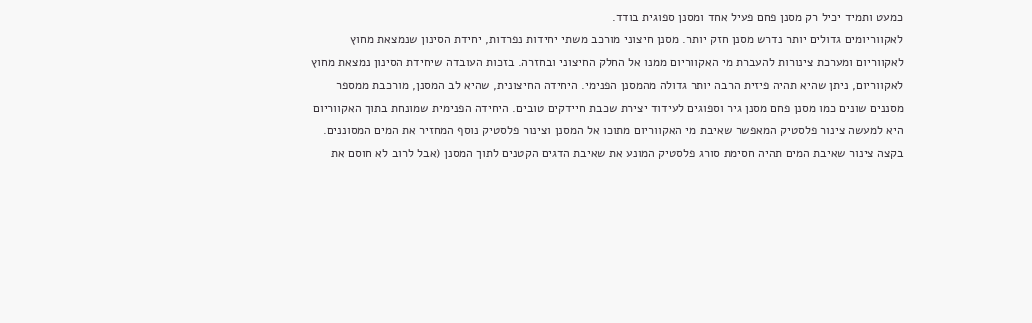כמעט ותמיד יכיל רק מסנן פחם פעיל אחד ומסנן ספוגית בודד.
לאקווריומים גדולים יותר נדרש מסנן חזק יותר. מסנן חיצוני מורכב משתי יחידות נפרדות, יחידת הסינון שנמצאת מחוץ לאקווריום ומערכת צינורות להעברת מי האקווריום ממנו אל החלק החיצוני ובחזרה. בזכות העובדה שיחידת הסינון נמצאת מחוץ לאקווריום, ניתן שהיא תהיה פיזית הרבה יותר גדולה מהמסנן הפנימי. היחידה החיצונית, שהיא לב המסנן, מורכבת ממספר מסננים שונים כמו מסנן פחם מסנן גיר וספוגים לעידוד יצירת שכבת חיידקים טובים. היחידה הפנימית שמונחת בתוך האקווריום היא למעשה צינור פלסטיק המאפשר שאיבת מי האקווריום מתוכו אל המסנן וצינור פלסטיק נוסף המחזיר את המים המסוננים. בקצה צינור שאיבת המים תהיה חסימת סורג פלסטיק המונע את שאיבת הדגים הקטנים לתוך המסנן (אבל לרוב לא חוסם את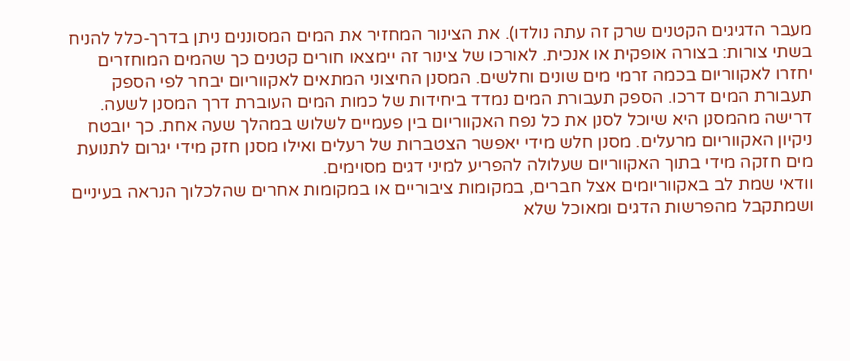מעבר הדגיגים הקטנים שרק זה עתה נולדו). את הצינור המחזיר את המים המסוננים ניתן בדרך-כלל להניח בשתי צורות: בצורה אופקית או אנכית. לאורכו של צינור זה יימצאו חורים קטנים כך שהמים המוחזרים יחזרו לאקווריום בכמה זרמי מים שונים וחלשים. המסנן החיצוני המתאים לאקווריום יבחר לפי הספק תעבורת המים דרכו. הספק תעבורת המים נמדד ביחידות של כמות המים העוברת דרך המסנן לשעה. דרישה מהמסנן היא שיוכל לסנן את כל נפח האקווריום בין פעמיים לשלוש במהלך שעה אחת. כך יובטח ניקיון האקווריום מרעלים. מסנן חלש מידי יאפשר הצטברות של רעלים ואילו מסנן חזק מידי יגרום לתנועת מים חזקה מידי בתוך האקווריום שעלולה להפריע למיני דגים מסוימים.
וודאי שמת לב באקווריומים אצל חברים, במקומות ציבוריים או במקומות אחרים שהלכלוך הנראה בעיניים ושמתקבל מהפרשות הדגים ומאוכל שלא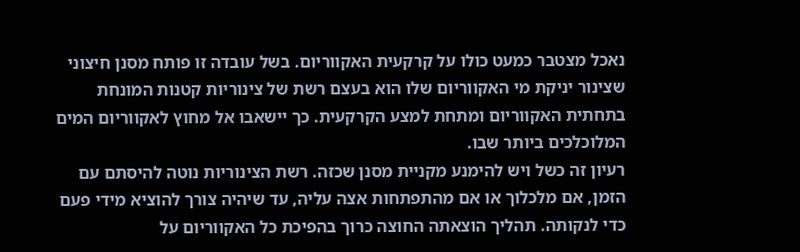נאכל מצטבר כמעט כולו על קרקעית האקווריום. בשל עובדה זו פותח מסנן חיצוני שצינור יניקת מי האקווריום שלו הוא בעצם רשת של צינוריות קטנות המונחת בתחתית האקווריום ומתחת למצע הקרקעית. כך יישאבו אל מחוץ לאקווריום המים המלוכלכים ביותר שבו.
רעיון זה כשל ויש להימנע מקניית מסנן שכזה. רשת הצינוריות נוטה להיסתם עם הזמן, אם מלכלוך או אם מהתפתחות אצה עליה, עד שיהיה צורך להוציא מידי פעם כדי לנקותה. תהליך הוצאתה החוצה כרוך בהפיכת כל האקווריום על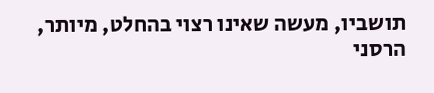תושביו, מעשה שאינו רצוי בהחלט, מיותר, הרסני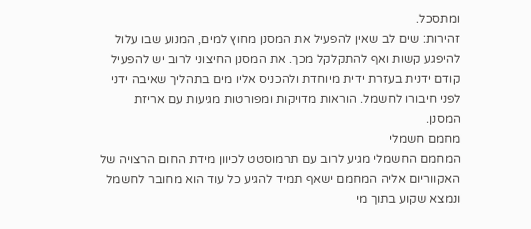ומתסכל.
זהירות: שים לב שאין להפעיל את המסנן מחוץ למים, המנוע שבו עלול להיפגע קשות ואף להתקלקל מכך. את המסנן החיצוני לרוב יש להפעיל קודם ידנית בעזרת ידית מיוחדת ולהכניס אליו מים בתהליך שאיבה ידני לפני חיבורו לחשמל. הוראות מדויקות ומפורטות מגיעות עם אריזת המסנן.
מחמם חשמלי
המחמם החשמלי מגיע לרוב עם תרמוסטט לכיוון מידת החום הרצויה של האקווריום אליה המחמם ישאף תמיד להגיע כל עוד הוא מחובר לחשמל ונמצא שקוע בתוך מי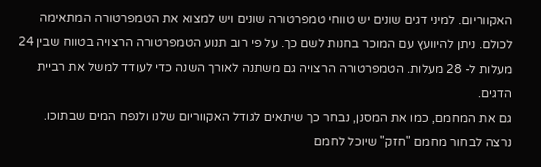האקווריום. למיני דגים שונים יש טווחי טמפרטורה שונים ויש למצוא את הטמפרטורה המתאימה לכולם. ניתן להיוועץ עם המוכר בחנות לשם כך. על פי רוב תנוע הטמפרטורה הרצויה בטווח שבין 24 מעלות ל- 28 מעלות. הטמפרטורה הרצויה גם משתנה לאורך השנה כדי לעודד למשל את רביית הדגים.
גם את המחמם, כמו את המסנן, נבחר כך שיתאים לגודל האקווריום שלנו ולנפח המים שבתוכו. נרצה לבחור מחמם "חזק" שיוכל לחמם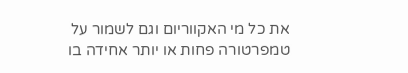את כל מי האקווריום וגם לשמור על טמפרטורה פחות או יותר אחידה בו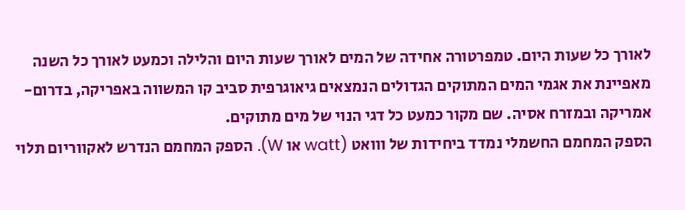לאורך כל שעות היום. טמפרטורה אחידה של המים לאורך שעות היום והלילה וכמעט לאורך כל השנה מאפיינת את אגמי המים המתוקים הגדולים הנמצאים גיאוגרפית סביב קו המשווה באפריקה, בדרום-אמריקה ובמזרח אסיה. שם מקור כמעט כל דגי הנוי של מים מתוקים.
הספק המחמם החשמלי נמדד ביחידות של ווואט (watt או W). הספק המחמם הנדרש לאקווריום תלוי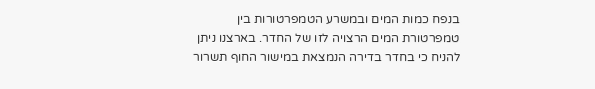בנפח כמות המים ובמשרע הטמפרטורות בין טמפרטורת המים הרצויה לזו של החדר. בארצנו ניתן להניח כי בחדר בדירה הנמצאת במישור החוף תשרור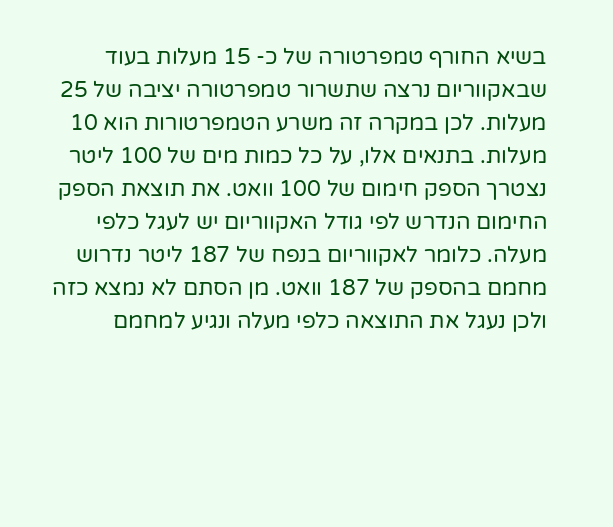בשיא החורף טמפרטורה של כ- 15 מעלות בעוד שבאקווריום נרצה שתשרור טמפרטורה יציבה של 25 מעלות. לכן במקרה זה משרע הטמפרטורות הוא 10 מעלות. בתנאים אלו, על כל כמות מים של 100 ליטר נצטרך הספק חימום של 100 וואט. את תוצאת הספק החימום הנדרש לפי גודל האקווריום יש לעגל כלפי מעלה. כלומר לאקווריום בנפח של 187 ליטר נדרוש מחמם בהספק של 187 וואט. מן הסתם לא נמצא כזה ולכן נעגל את התוצאה כלפי מעלה ונגיע למחמם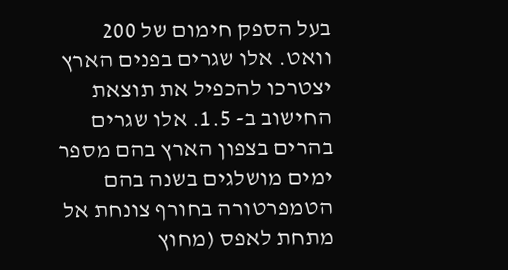בעל הספק חימום של 200 וואט. אלו שגרים בפנים הארץ יצטרכו להכפיל את תוצאת החישוב ב- 1.5. אלו שגרים בהרים בצפון הארץ בהם מספר ימים מושלגים בשנה בהם הטמפרטורה בחורף צונחת אל מתחת לאפס (מחוץ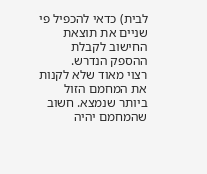לבית) כדאי להכפיל פי שניים את תוצאת החישוב לקבלת ההספק הנדרש.
רצוי מאוד שלא לקנות את המחמם הזול ביותר שנמצא. חשוב שהמחמם יהיה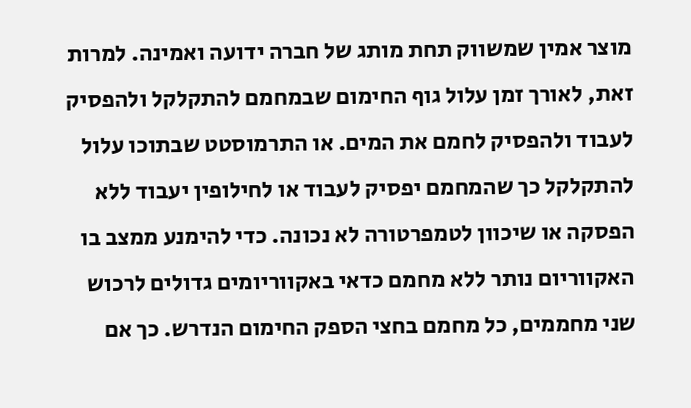מוצר אמין שמשווק תחת מותג של חברה ידועה ואמינה. למרות זאת, לאורך זמן עלול גוף החימום שבמחמם להתקלקל ולהפסיק לעבוד ולהפסיק לחמם את המים. או התרמוסטט שבתוכו עלול להתקלקל כך שהמחמם יפסיק לעבוד או לחילופין יעבוד ללא הפסקה או שיכוון לטמפרטורה לא נכונה. כדי להימנע ממצב בו האקווריום נותר ללא מחמם כדאי באקווריומים גדולים לרכוש שני מחממים, כל מחמם בחצי הספק החימום הנדרש. כך אם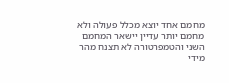מחמם אחד יוצא מכלל פעולה ולא מחמם יותר עדיין יישאר המחמם השני והטמפרטורה לא תצנח מהר מידי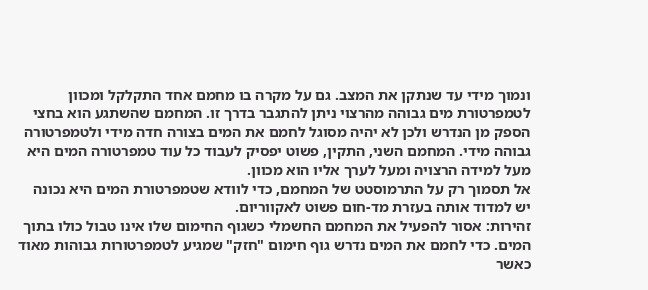ונמוך מידי עד שנתקן את המצב. גם על מקרה בו מחמם אחד התקלקל ומכוון לטמפרטורת מים גבוהה מהרצוי ניתן להתגבר בדרך זו. המחמם שהשתגע הוא בחצי הספק מן הנדרש ולכן לא יהיה מסוגל לחמם את המים בצורה חדה מידי ולטמפרטורה גבוהה מידי. המחמם השני, התקין, פשוט יפסיק לעבוד כל עוד טמפרטורה המים היא מעל למידה הרצויה ומעל לערך אליו הוא מכוון.
אל תסמוך רק על התרמוסטט של המחמם, כדי לוודא שטמפרטורת המים היא נכונה יש למדוד אותה בעזרת מד-חום פשוט לאקווריום.
זהירות: אסור להפעיל את המחמם החשמלי כשגוף החימום שלו אינו טבול כולו בתוך המים. כדי לחמם את המים נדרש גוף חימום "חזק" שמגיע לטמפרטורות גבוהות מאוד כאשר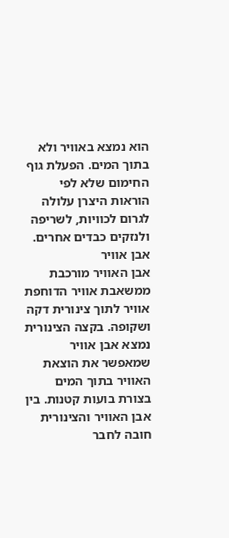הוא נמצא באוויר ולא בתוך המים. הפעלת גוף החימום שלא לפי הוראות היצרן עלולה לגרום לכוויות, לשריפה ולנזקים כבדים אחרים.
אבן אוויר
אבן האוויר מורכבת ממשאבת אוויר הדוחפת אוויר לתוך צינורית דקה ושקופה. בקצה הצינורית נמצא אבן אוויר שמאפשר את הוצאת האוויר בתוך המים בצורת בועות קטנות. בין אבן האוויר והצינורית חובה לחבר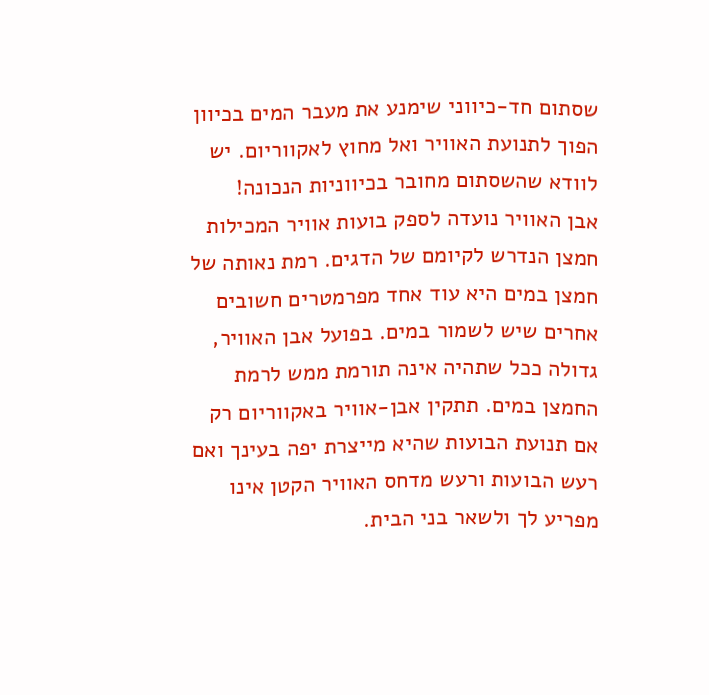שסתום חד-כיווני שימנע את מעבר המים בכיוון הפוך לתנועת האוויר ואל מחוץ לאקווריום. יש לוודא שהשסתום מחובר בכיווניות הנכונה!
אבן האוויר נועדה לספק בועות אוויר המכילות חמצן הנדרש לקיומם של הדגים. רמת נאותה של חמצן במים היא עוד אחד מפרמטרים חשובים אחרים שיש לשמור במים. בפועל אבן האוויר, גדולה ככל שתהיה אינה תורמת ממש לרמת החמצן במים. תתקין אבן-אוויר באקווריום רק אם תנועת הבועות שהיא מייצרת יפה בעינך ואם רעש הבועות ורעש מדחס האוויר הקטן אינו מפריע לך ולשאר בני הבית.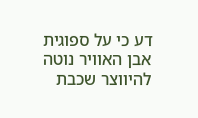דע כי על ספוגית אבן האוויר נוטה להיווצר שכבת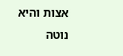אצות והיא נוטה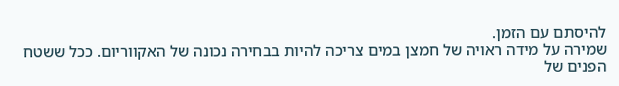להיסתם עם הזמן.
שמירה על מידה ראויה של חמצן במים צריכה להיות בבחירה נכונה של האקווריום. ככל ששטח הפנים של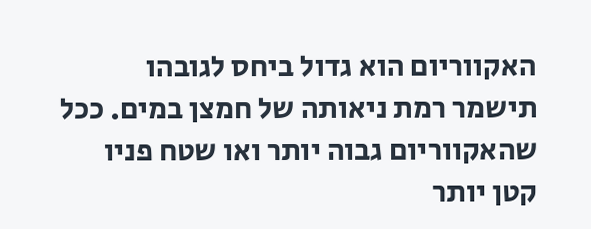האקווריום הוא גדול ביחס לגובהו תישמר רמת ניאותה של חמצן במים. ככל שהאקווריום גבוה יותר ואו שטח פניו קטן יותר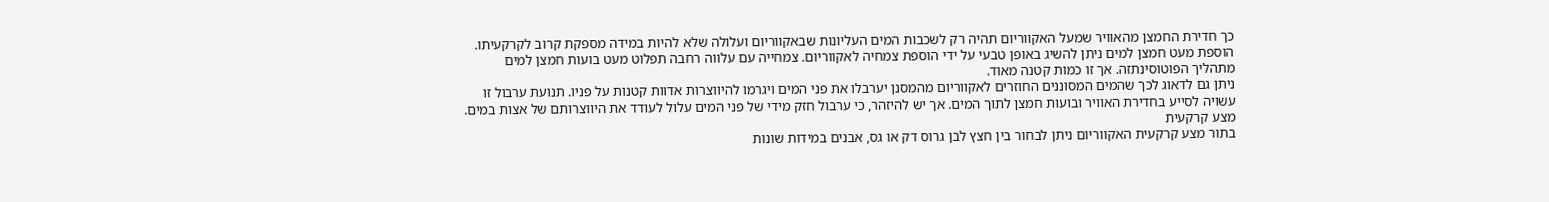כך חדירת החמצן מהאוויר שמעל האקווריום תהיה רק לשכבות המים העליונות שבאקווריום ועלולה שלא להיות במידה מספקת קרוב לקרקעיתו.
הוספת מעט חמצן למים ניתן להשיג באופן טבעי על ידי הוספת צמחיה לאקווריום. צמחייה עם עלווה רחבה תפלוט מעט בועות חמצן למים מתהליך הפוטוסינתזה. אך זו כמות קטנה מאוד.
ניתן גם לדאוג לכך שהמים המסוננים החוזרים לאקווריום מהמסנן יערבלו את פני המים ויגרמו להיווצרות אדוות קטנות על פניו. תנועת ערבול זו עשויה לסייע בחדירת האוויר ובועות חמצן לתוך המים. אך יש להיזהר, כי ערבול חזק מידי של פני המים עלול לעודד את היווצרותם של אצות במים.
מצע קרקעית
בתור מצע קרקעית האקווריום ניתן לבחור בין חצץ לבן גרוס דק או גס, אבנים במידות שונות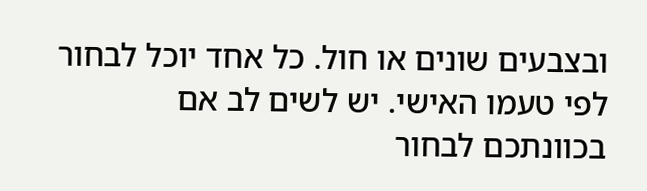ובצבעים שונים או חול. כל אחד יוכל לבחור לפי טעמו האישי. יש לשים לב אם בכוונתכם לבחור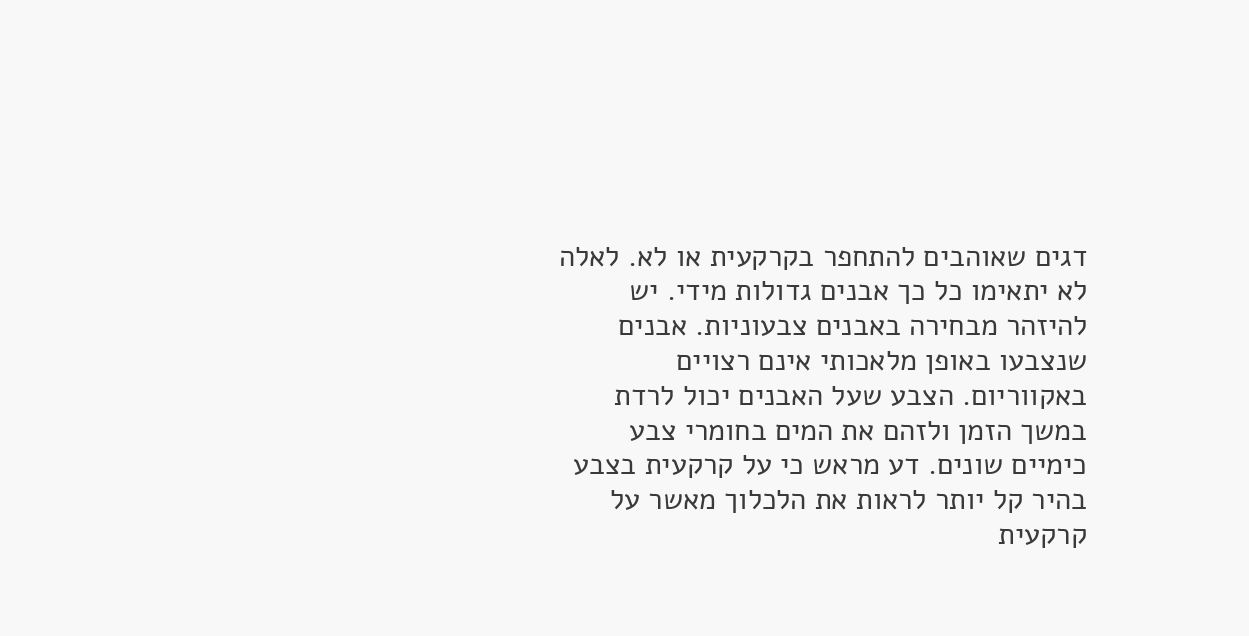דגים שאוהבים להתחפר בקרקעית או לא. לאלה לא יתאימו כל כך אבנים גדולות מידי. יש להיזהר מבחירה באבנים צבעוניות. אבנים שנצבעו באופן מלאכותי אינם רצויים באקווריום. הצבע שעל האבנים יכול לרדת במשך הזמן ולזהם את המים בחומרי צבע כימיים שונים. דע מראש כי על קרקעית בצבע בהיר קל יותר לראות את הלכלוך מאשר על קרקעית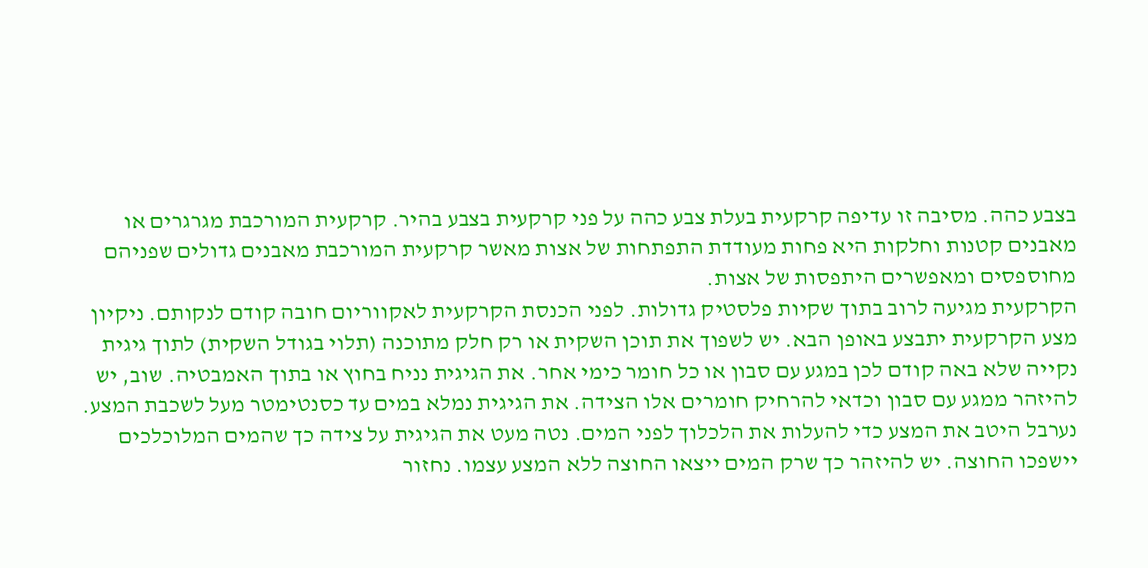בצבע כהה. מסיבה זו עדיפה קרקעית בעלת צבע כהה על פני קרקעית בצבע בהיר. קרקעית המורכבת מגרגרים או מאבנים קטנות וחלקות היא פחות מעודדת התפתחות של אצות מאשר קרקעית המורכבת מאבנים גדולים שפניהם מחוספסים ומאפשרים היתפסות של אצות.
הקרקעית מגיעה לרוב בתוך שקיות פלסטיק גדולות. לפני הכנסת הקרקעית לאקווריום חובה קודם לנקותם. ניקיון מצע הקרקעית יתבצע באופן הבא. יש לשפוך את תוכן השקית או רק חלק מתוכנה (תלוי בגודל השקית) לתוך גיגית נקייה שלא באה קודם לכן במגע עם סבון או כל חומר כימי אחר. את הגיגית נניח בחוץ או בתוך האמבטיה. שוב, יש להיזהר ממגע עם סבון וכדאי להרחיק חומרים אלו הצידה. את הגיגית נמלא במים עד כסנטימטר מעל לשכבת המצע. נערבל היטב את המצע כדי להעלות את הלכלוך לפני המים. נטה מעט את הגיגית על צידה כך שהמים המלוכלכים יישפכו החוצה. יש להיזהר כך שרק המים ייצאו החוצה ללא המצע עצמו. נחזור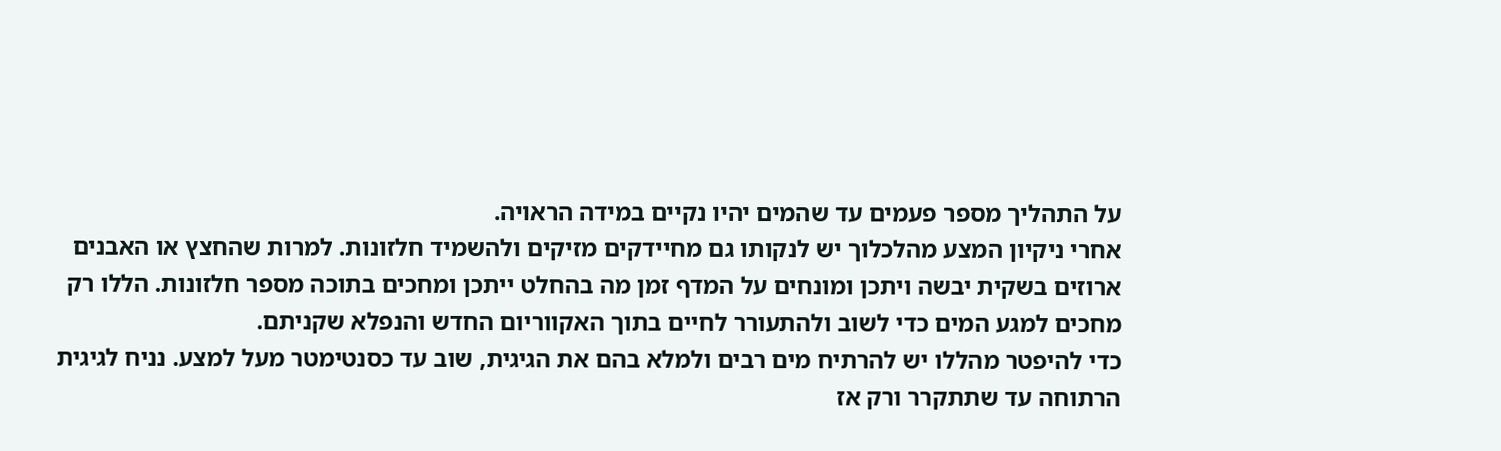על התהליך מספר פעמים עד שהמים יהיו נקיים במידה הראויה.
אחרי ניקיון המצע מהלכלוך יש לנקותו גם מחיידקים מזיקים ולהשמיד חלזונות. למרות שהחצץ או האבנים ארוזים בשקית יבשה ויתכן ומונחים על המדף זמן מה בהחלט ייתכן ומחכים בתוכה מספר חלזונות. הללו רק מחכים למגע המים כדי לשוב ולהתעורר לחיים בתוך האקווריום החדש והנפלא שקניתם.
כדי להיפטר מהללו יש להרתיח מים רבים ולמלא בהם את הגיגית, שוב עד כסנטימטר מעל למצע. נניח לגיגית הרתוחה עד שתתקרר ורק אז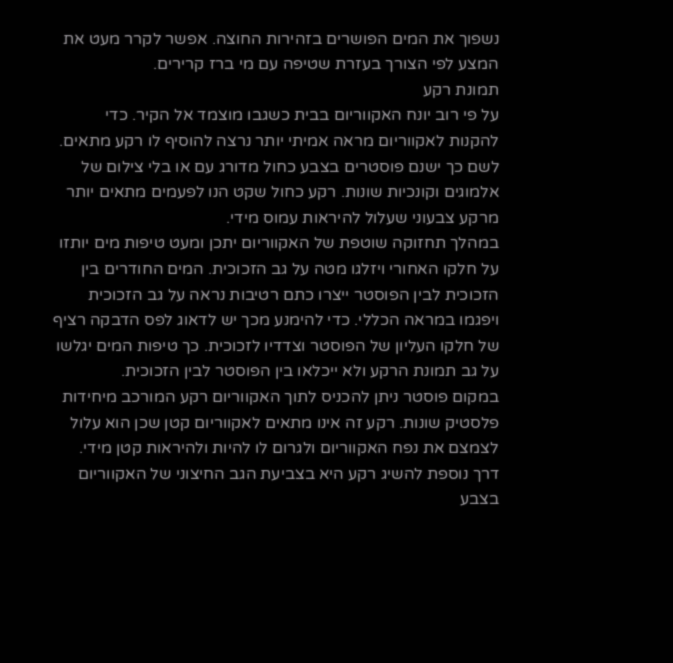נשפוך את המים הפושרים בזהירות החוצה. אפשר לקרר מעט את המצע לפי הצורך בעזרת שטיפה עם מי ברז קרירים.
תמונת רקע
על פי רוב יונח האקווריום בבית כשגבו מוצמד אל הקיר. כדי להקנות לאקווריום מראה אמיתי יותר נרצה להוסיף לו רקע מתאים. לשם כך ישנם פוסטרים בצבע כחול מדורג עם או בלי צילום של אלמוגים וקונכיות שונות. רקע כחול שקט הנו לפעמים מתאים יותר מרקע צבעוני שעלול להיראות עמוס מידי.
במהלך תחזוקה שוטפת של האקווריום יתכן ומעט טיפות מים יותזו על חלקו האחורי ויזלגו מטה על גב הזכוכית. המים החודרים בין הזכוכית לבין הפוסטר ייצרו כתם רטיבות נראה על גב הזכוכית ויפגמו במראה הכללי. כדי להימנע מכך יש לדאוג לפס הדבקה רציף של חלקו העליון של הפוסטר וצדדיו לזכוכית. כך טיפות המים יגלשו על גב תמונת הרקע ולא ייכלאו בין הפוסטר לבין הזכוכית.
במקום פוסטר ניתן להכניס לתוך האקווריום רקע המורכב מיחידות פלסטיק שונות. רקע זה אינו מתאים לאקווריום קטן שכן הוא עלול לצמצם את נפח האקווריום ולגרום לו להיות ולהיראות קטן מידי.
דרך נוספת להשיג רקע היא בצביעת הגב החיצוני של האקווריום בצבע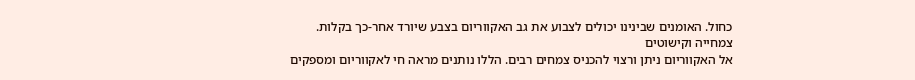כחול. האומנים שבינינו יכולים לצבוע את גב האקווריום בצבע שיורד אחר-כך בקלות.
צמחייה וקישוטים
אל האקווריום ניתן ורצוי להכניס צמחים רבים. הללו נותנים מראה חי לאקווריום ומספקים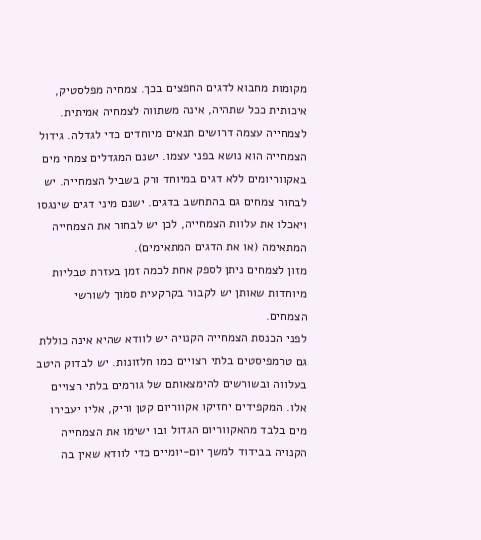מקומות מחבוא לדגים החפצים בכך. צמחיה מפלסטיק, איכותית ככל שתהיה, אינה משתווה לצמחיה אמיתית. לצמחייה עצמה דרושים תנאים מיוחדים כדי לגדלה. גידול הצמחייה הוא נושא בפני עצמו. ישנם המגדלים צמחי מים באקווריומים ללא דגים במיוחד ורק בשביל הצמחייה. יש לבחור צמחים גם בהתחשב בדגים. ישנם מיני דגים שינגסו ויאכלו את עלוות הצמחייה, לכן יש לבחור את הצמחייה המתאימה (או את הדגים המתאימים).
מזון לצמחים ניתן לספק אחת לכמה זמן בעזרת טבליות מיוחדות שאותן יש לקבור בקרקעית סמוך לשורשי הצמחים.
לפני הכנסת הצמחייה הקנויה יש לוודא שהיא אינה כוללת גם טרמפיסטים בלתי רצויים כמו חלזונות. יש לבדוק היטב בעלווה ובשורשים להימצאותם של גורמים בלתי רצויים אלו. המקפידים יחזיקו אקווריום קטן וריק, אליו יעבירו מים בלבד מהאקווריום הגדול ובו ישימו את הצמחייה הקנויה בבידוד למשך יום-יומיים כדי לוודא שאין בה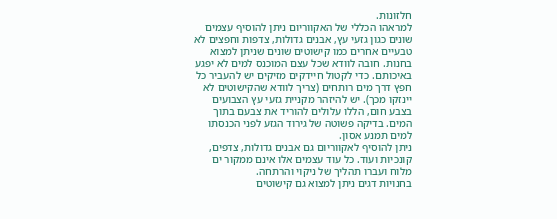חלזונות.
למראהו הכללי של האקווריום ניתן להוסיף עצמים שונים כגון גזעי עץ, אבנים גדולות, צדפות וחפצים לא טבעיים אחרים כמו קישוטים שונים שניתן למצוא בחנות. חובה לוודא שכל עצם המוכנס למים לא יפגע באיכותם. כדי לקטול חיידקים מזיקים יש להעביר כל חפץ דרך מים רותחים (צריך לוודא שהקישוטים לא יינזקו מכך). יש להיזהר מקניית גזעי עץ הצבועים בצבע חום, הללו עלולים להוריד את צבעם בתוך המים. בדיקה פשוטה של גירוד הגזע לפני הכנסתו למים תמנע אסון.
ניתן להוסיף לאקווריום גם אבנים גדולות, צדפים, קונכיות ועוד. כל עוד עצמים אלו אינם ממקור ים מלוח ועברו תהליך של ניקוי והרתחה.
בחנויות דגים ניתן למצוא גם קישוטים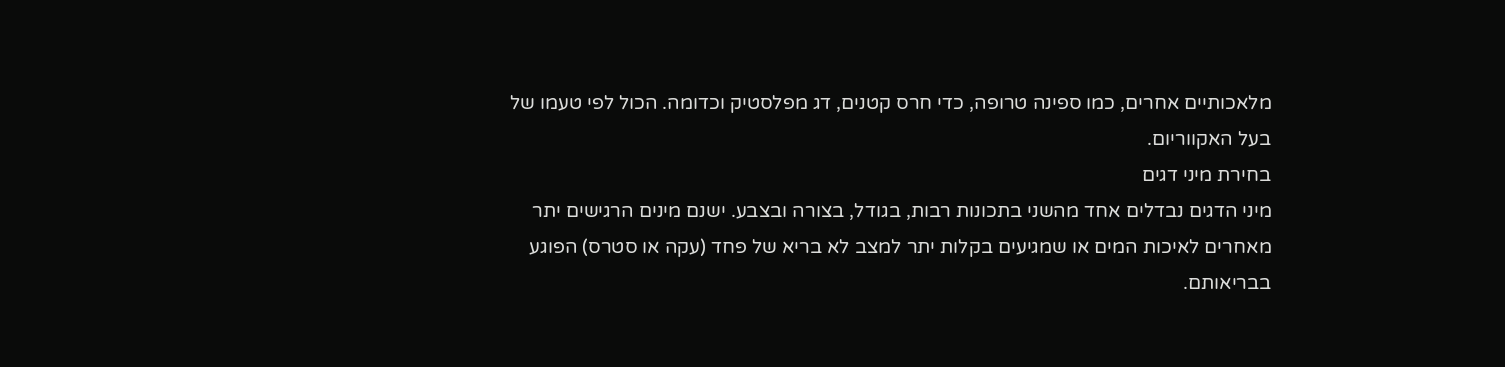מלאכותיים אחרים, כמו ספינה טרופה, כדי חרס קטנים, דג מפלסטיק וכדומה. הכול לפי טעמו של בעל האקווריום.
בחירת מיני דגים
מיני הדגים נבדלים אחד מהשני בתכונות רבות, בגודל, בצורה ובצבע. ישנם מינים הרגישים יתר מאחרים לאיכות המים או שמגיעים בקלות יתר למצב לא בריא של פחד (עקה או סטרס) הפוגע בבריאותם.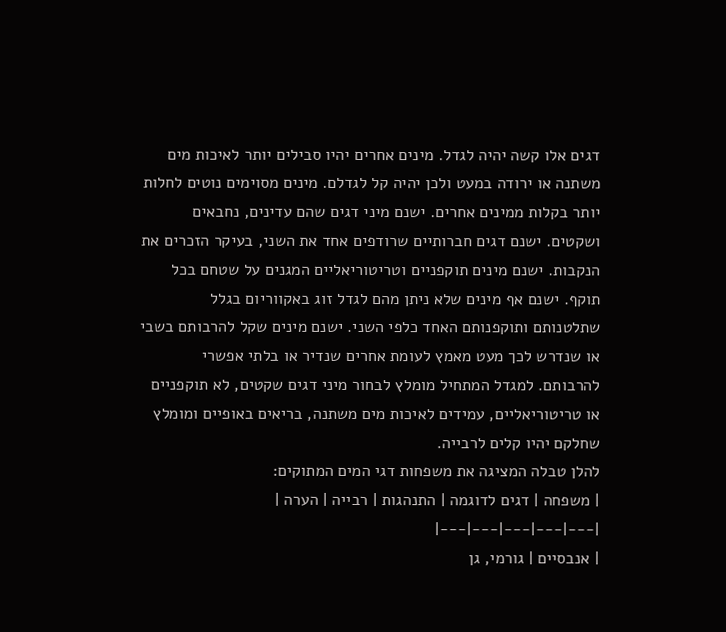דגים אלו קשה יהיה לגדל. מינים אחרים יהיו סבילים יותר לאיכות מים משתנה או ירודה במעט ולכן יהיה קל לגדלם. מינים מסוימים נוטים לחלות יותר בקלות ממינים אחרים. ישנם מיני דגים שהם עדינים, נחבאים ושקטים. ישנם דגים חברותיים שרודפים אחד את השני, בעיקר הזכרים את הנקבות. ישנם מינים תוקפניים וטריטוריאליים המגנים על שטחם בכל תוקף. ישנם אף מינים שלא ניתן מהם לגדל זוג באקווריום בגלל שתלטנותם ותוקפנותם האחד כלפי השני. ישנם מינים שקל להרבותם בשבי או שנדרש לכך מעט מאמץ לעומת אחרים שנדיר או בלתי אפשרי להרבותם. למגדל המתחיל מומלץ לבחור מיני דגים שקטים, לא תוקפניים או טריטוריאליים, עמידים לאיכות מים משתנה, בריאים באופיים ומומלץ שחלקם יהיו קלים לרבייה.
להלן טבלה המציגה את משפחות דגי המים המתוקים:
| משפחה | דגים לדוגמה | התנהגות | רבייה | הערה |
|---|---|---|---|---|
| אנבסיים | גורמי, גן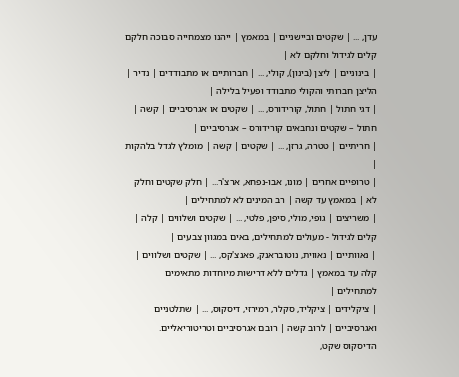עדן, ... | שקטים וביישניים | במאמץ | ייהנו מצמחייה סבוכה חלקם קלים לגידול וחלקם לא |
| בינוניים | ליצן (בינון), קולי, ... | חברותיים או מתבודדים | נדיר | הליצן חברותי והקולי מתבודד ופעיל בלילה |
| דגי חתול | חתול, קורידורס, ... | שקטים או אגרסיביים | קשה | חתול – שקטים ונחבאים קורידורס – אגרסיביים |
| חריתיים | טטרה, גרזן, ... | שקטים | קשה | מומלץ לגדל בלהקות |
| טרופיים אחרים | מונו, אבו-נפחא, ארצ'ר... | חלק שקטים וחלק לא | במאמץ עד קשה | רב המינים לא למתחילים |
| משריצים | גופי, מולי, סיפן, פלטי, ... | שקטים ושלווים | קלה | קלים לגידול - מעולים למתחילים, באים במגוון צבעים |
| נאוותיים | נאווית, נוטובראנק, פאנצ'קס, ... | שקטים ושלווים | קלה עד במאמץ | גדלים ללא דרישות מיוחדות מתאימים למתחילים |
| ציקלידים | ציקליד, סקלר, רמירזי, דיסקוס, ... | שתלטניים ואגרסיביים | לרוב קשה | רובם אגרסיביים וטריטוריאליים. הדיסקוס שקט,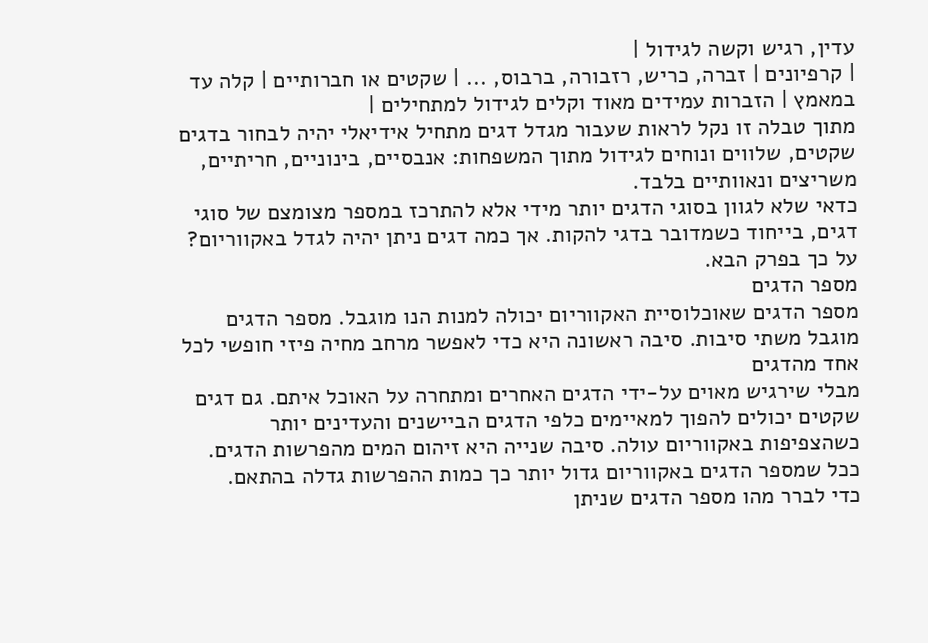עדין, רגיש וקשה לגידול |
| קרפיונים | זברה, כריש, רזבורה, ברבוס, ... | שקטים או חברותיים | קלה עד במאמץ | הזברות עמידים מאוד וקלים לגידול למתחילים |
מתוך טבלה זו נקל לראות שעבור מגדל דגים מתחיל אידיאלי יהיה לבחור בדגים שקטים, שלווים ונוחים לגידול מתוך המשפחות: אנבסיים, בינוניים, חריתיים, משריצים ונאוותיים בלבד.
כדאי שלא לגוון בסוגי הדגים יותר מידי אלא להתרכז במספר מצומצם של סוגי דגים, בייחוד כשמדובר בדגי להקות. אך כמה דגים ניתן יהיה לגדל באקווריום? על כך בפרק הבא.
מספר הדגים
מספר הדגים שאוכלוסיית האקווריום יכולה למנות הנו מוגבל. מספר הדגים מוגבל משתי סיבות. סיבה ראשונה היא כדי לאפשר מרחב מחיה פיזי חופשי לכל אחד מהדגים
מבלי שירגיש מאוים על-ידי הדגים האחרים ומתחרה על האוכל איתם. גם דגים שקטים יכולים להפוך למאיימים כלפי הדגים הביישנים והעדינים יותר כשהצפיפות באקווריום עולה. סיבה שנייה היא זיהום המים מהפרשות הדגים. ככל שמספר הדגים באקווריום גדול יותר כך כמות ההפרשות גדלה בהתאם.
כדי לברר מהו מספר הדגים שניתן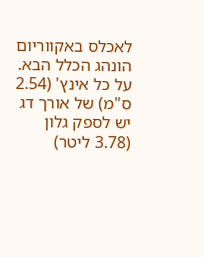לאכלס באקווריום הונהג הכלל הבא. על כל אינץ' (2.54 ס"מ) של אורך דג יש לספק גלון (3.78 ליטר)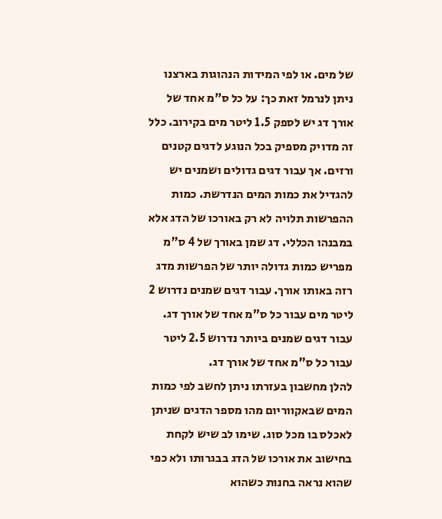של מים. או לפי המידות הנהוגות בארצנו ניתן לנרמל זאת כך: על כל ס"מ אחד של אורך דג יש לספק 1.5 ליטר מים בקירוב. כלל זה מדויק מספיק בכל הנוגע לדגים קטנים ורזים. אך עבור דגים גדולים ושמנים יש להגדיל את כמות המים הנדרשת. כמות ההפרשות תלויה לא רק באורכו של הדג אלא במבנהו הכללי. דג שמן באורך של 4 ס"מ מפריש כמות גדולה יותר של הפרשות מדג רזה באותו אורך. עבור דגים שמנים נדרוש 2 ליטר מים עבור כל ס"מ אחד של אורך דג. עבור דגים שמנים ביותר נדרוש 2.5 ליטר עבור כל ס"מ אחד של אורך דג.
להלן מחשבון בעזרתו ניתן לחשב לפי כמות המים שבאקווריום מהו מספר הדגים שניתן לאכלס בו מכל סוג. שימו לב שיש לקחת בחישוב את אורכו של הדג בבגרותו ולא כפי שהוא נראה בחנות כשהוא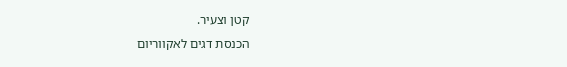קטן וצעיר.
הכנסת דגים לאקווריום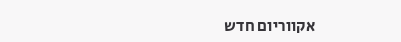אקווריום חדש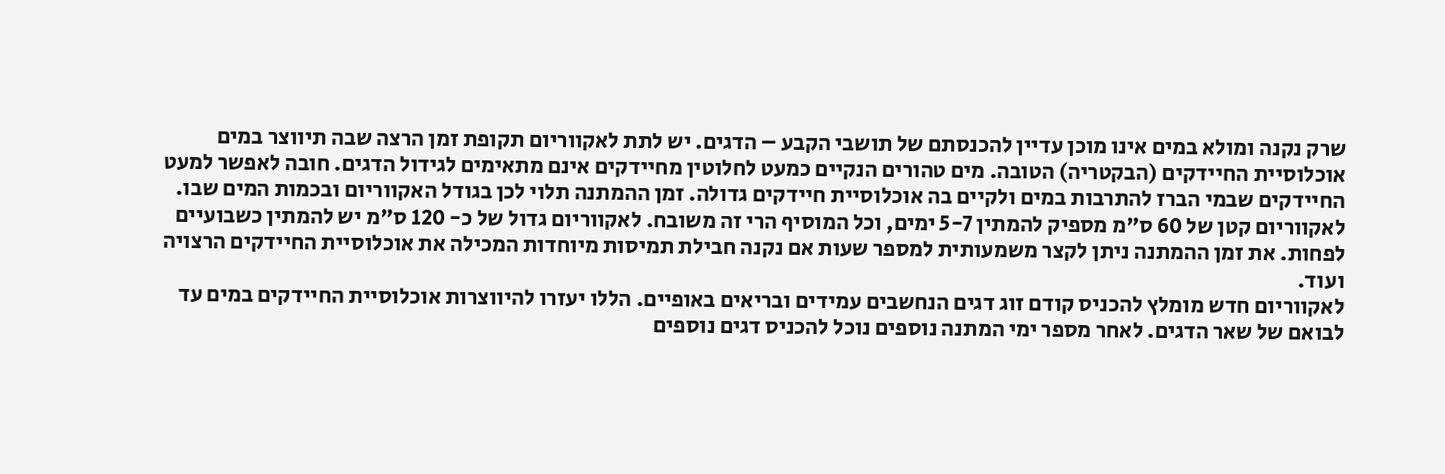שרק נקנה ומולא במים אינו מוכן עדיין להכנסתם של תושבי הקבע – הדגים. יש לתת לאקווריום תקופת זמן הרצה שבה תיווצר במים אוכלוסיית החיידקים (הבקטריה) הטובה. מים טהורים הנקיים כמעט לחלוטין מחיידקים אינם מתאימים לגידול הדגים. חובה לאפשר למעט החיידקים שבמי הברז להתרבות במים ולקיים בה אוכלוסיית חיידקים גדולה. זמן ההמתנה תלוי לכן בגודל האקווריום ובכמות המים שבו. לאקווריום קטן של 60 ס"מ מספיק להמתין 5-7 ימים, וכל המוסיף הרי זה משובח. לאקווריום גדול של כ- 120 ס"מ יש להמתין כשבועיים לפחות. את זמן ההמתנה ניתן לקצר משמעותית למספר שעות אם נקנה חבילת תמיסות מיוחדות המכילה את אוכלוסיית החיידקים הרצויה ועוד.
לאקווריום חדש מומלץ להכניס קודם זוג דגים הנחשבים עמידים ובריאים באופיים. הללו יעזרו להיווצרות אוכלוסיית החיידקים במים עד לבואם של שאר הדגים. לאחר מספר ימי המתנה נוספים נוכל להכניס דגים נוספים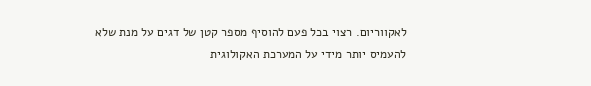לאקווריום. רצוי בכל פעם להוסיף מספר קטן של דגים על מנת שלא להעמיס יותר מידי על המערכת האקולוגית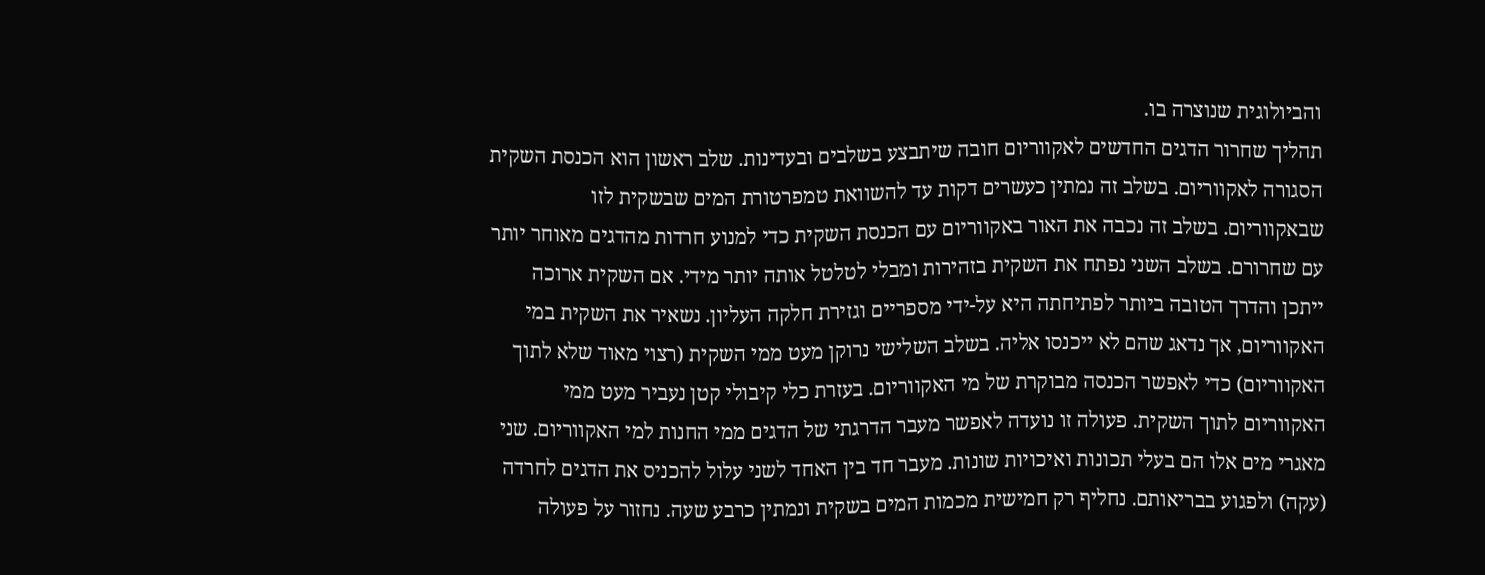והביולוגית שנוצרה בו.
תהליך שחרור הדגים החדשים לאקווריום חובה שיתבצע בשלבים ובעדינות. שלב ראשון הוא הכנסת השקית הסגורה לאקווריום. בשלב זה נמתין כעשרים דקות עד להשוואת טמפרטורת המים שבשקית לזו שבאקווריום. בשלב זה נכבה את האור באקווריום עם הכנסת השקית כדי למנוע חרדות מהדגים מאוחר יותר עם שחרורם. בשלב השני נפתח את השקית בזהירות ומבלי לטלטל אותה יותר מידי. אם השקית ארוכה ייתכן והדרך הטובה ביותר לפתיחתה היא על-ידי מספריים וגזירת חלקה העליון. נשאיר את השקית במי האקווריום, אך נדאג שהם לא ייכנסו אליה. בשלב השלישי נרוקן מעט ממי השקית (רצוי מאוד שלא לתוך האקווריום) כדי לאפשר הכנסה מבוקרת של מי האקווריום. בעזרת כלי קיבולי קטן נעביר מעט ממי האקווריום לתוך השקית. פעולה זו נועדה לאפשר מעבר הדרגתי של הדגים ממי החנות למי האקווריום. שני מאגרי מים אלו הם בעלי תכונות ואיכויות שונות. מעבר חד בין האחד לשני עלול להכניס את הדגים לחרדה (עקה) ולפגוע בבריאותם. נחליף רק חמישית מכמות המים בשקית ונמתין כרבע שעה. נחזור על פעולה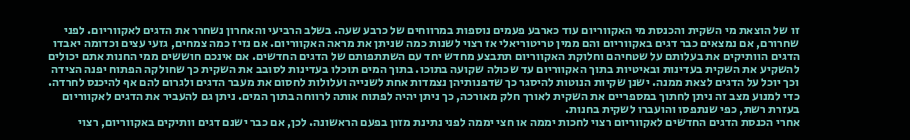זו של הוצאת מי השקית והכנסת מי האקווריום עוד כארבע פעמים נוספות במרווחים של כרבע שעה. בשלב הרביעי והאחרון נשחרר את הדגים לאקווריום. לפני שחרורם, אם נמצאים כבר דגים באקווריום והם ממין טריטוריאלי אז רצוי לשנות כמה שניתן את מראה האקווריום. אם נזיז כמה צמחים, גזעי עצים וכדומה יאבדו הדגים הוותיקים את בעלותם על שטחיהם וחלוקת האקווריום תתבצע מחדש יחד עם השתתפותם של הדגים החדשים. אם אינכם חוששים ממי החנות אתם יכולים להשקיע את השקית בעדינות ובאיטיות בתוך האקווריום עד שכולה שקועה בתוכו. בתוך המים תוכלו בעדינות לסובב את השקית כך שחולקה הפתוח יפנה הצידה וכך יוכל על הדגים לצאת ממנה. ישנן שקיות הנוטות להיסגר כך שדפנותיהן נצמדות אחת לשנייה ועלולות לחסום את מעבר הדגים ולגרום להם אף להיכנס לחרדה. כדי למנוע מצב זה ניתן לחתוך במספריים את השקית לאורך חלק מאורכה, כך ניתן יהיה לפתוח אותה לרווחה בתוך המים. ניתן גם להעביר את הדגים לאקווריום בעזרת רשת, כפי שנתפסו והועברו לשקית בחנות.
אחרי הכנסת הדגים החדשים לאקווריום רצוי לחכות יממה או חצי יממה לפני נתינת מזון בפעם הראשונה. לכן, אם כבר ישנם דגים וותיקים באקווריום, רצוי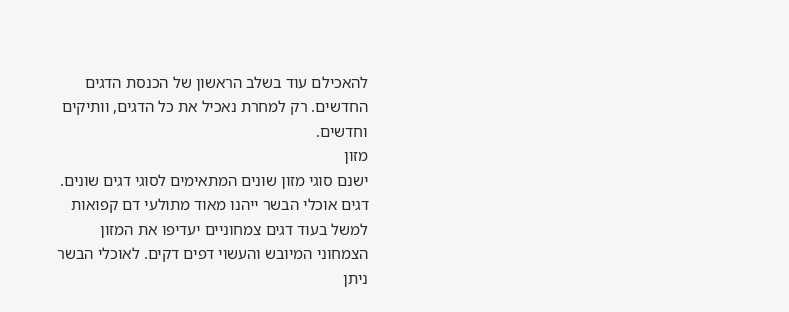להאכילם עוד בשלב הראשון של הכנסת הדגים החדשים. רק למחרת נאכיל את כל הדגים, וותיקים וחדשים.
מזון
ישנם סוגי מזון שונים המתאימים לסוגי דגים שונים. דגים אוכלי הבשר ייהנו מאוד מתולעי דם קפואות למשל בעוד דגים צמחוניים יעדיפו את המזון הצמחוני המיובש והעשוי דפים דקים. לאוכלי הבשר ניתן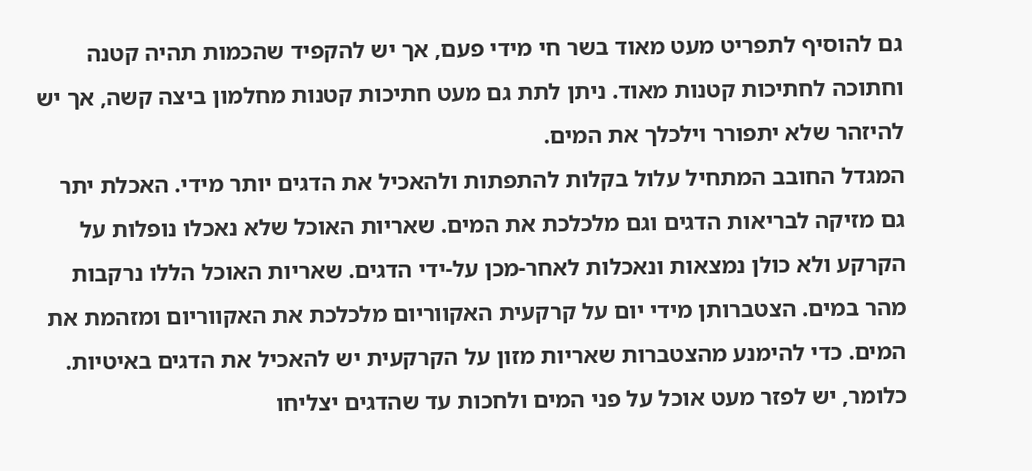גם להוסיף לתפריט מעט מאוד בשר חי מידי פעם, אך יש להקפיד שהכמות תהיה קטנה וחתוכה לחתיכות קטנות מאוד. ניתן לתת גם מעט חתיכות קטנות מחלמון ביצה קשה, אך יש להיזהר שלא יתפורר וילכלך את המים.
המגדל החובב המתחיל עלול בקלות להתפתות ולהאכיל את הדגים יותר מידי. האכלת יתר גם מזיקה לבריאות הדגים וגם מלכלכת את המים. שאריות האוכל שלא נאכלו נופלות על הקרקע ולא כולן נמצאות ונאכלות לאחר-מכן על-ידי הדגים. שאריות האוכל הללו נרקבות מהר במים. הצטברותן מידי יום על קרקעית האקווריום מלכלכת את האקווריום ומזהמת את המים. כדי להימנע מהצטברות שאריות מזון על הקרקעית יש להאכיל את הדגים באיטיות. כלומר, יש לפזר מעט אוכל על פני המים ולחכות עד שהדגים יצליחו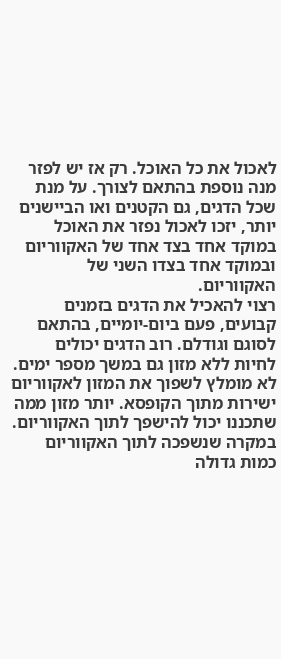לאכול את כל האוכל. רק אז יש לפזר מנה נוספת בהתאם לצורך. על מנת שכל הדגים, גם הקטנים ואו הביישנים יותר, יזכו לאכול נפזר את האוכל במוקד אחד בצד אחד של האקווריום ובמוקד אחד בצדו השני של האקווריום.
רצוי להאכיל את הדגים בזמנים קבועים, פעם ביום-יומיים, בהתאם לסוגם וגודלם. רוב הדגים יכולים לחיות ללא מזון גם במשך מספר ימים. לא מומלץ לשפוך את המזון לאקווריום ישירות מתוך הקופסא. יותר מזון ממה שתכננו יכול להישפך לתוך האקווריום. במקרה שנשפכה לתוך האקווריום כמות גדולה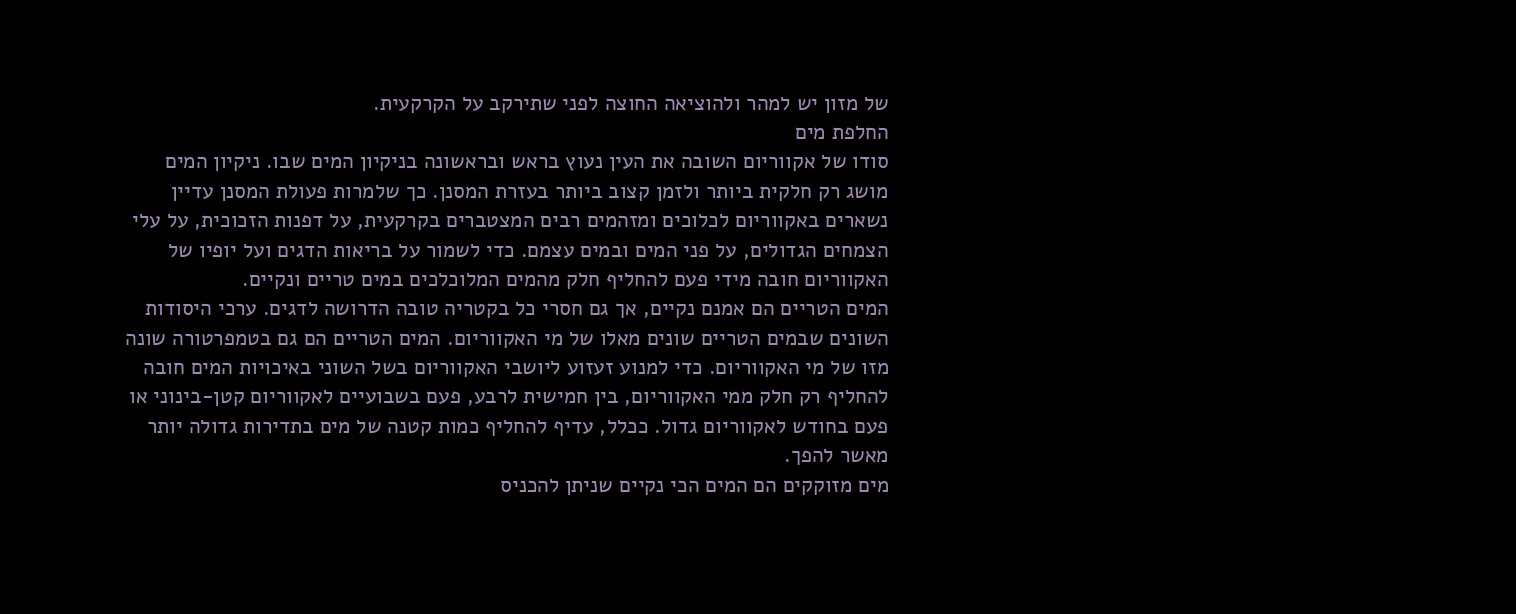של מזון יש למהר ולהוציאה החוצה לפני שתירקב על הקרקעית.
החלפת מים
סודו של אקווריום השובה את העין נעוץ בראש ובראשונה בניקיון המים שבו. ניקיון המים מושג רק חלקית ביותר ולזמן קצוב ביותר בעזרת המסנן. כך שלמרות פעולת המסנן עדיין נשארים באקווריום לכלוכים ומזהמים רבים המצטברים בקרקעית, על דפנות הזכוכית, על עלי הצמחים הגדולים, על פני המים ובמים עצמם. כדי לשמור על בריאות הדגים ועל יופיו של האקווריום חובה מידי פעם להחליף חלק מהמים המלוכלכים במים טריים ונקיים.
המים הטריים הם אמנם נקיים, אך גם חסרי כל בקטריה טובה הדרושה לדגים. ערכי היסודות השונים שבמים הטריים שונים מאלו של מי האקווריום. המים הטריים הם גם בטמפרטורה שונה מזו של מי האקווריום. כדי למנוע זעזוע ליושבי האקווריום בשל השוני באיכויות המים חובה להחליף רק חלק ממי האקווריום, בין חמישית לרבע, פעם בשבועיים לאקווריום קטן-בינוני או פעם בחודש לאקווריום גדול. ככלל, עדיף להחליף כמות קטנה של מים בתדירות גדולה יותר מאשר להפך.
מים מזוקקים הם המים הכי נקיים שניתן להכניס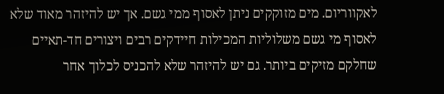לאקווריום. מים מזוקקים ניתן לאסוף ממי גשם. אך יש להיזהר מאוד שלא לאסוף מי גשם משלוליות המכילות חיידקים רבים ויצורים חד-תאיים שחלקם מזיקים ביותר. גם יש להיזהר שלא להכניס לכלוך אחר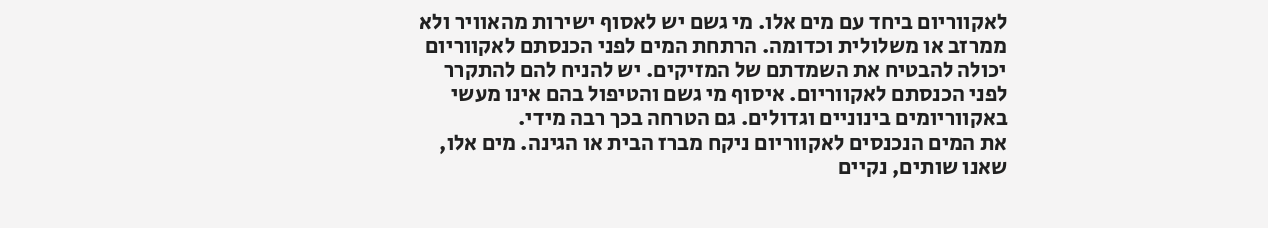לאקווריום ביחד עם מים אלו. מי גשם יש לאסוף ישירות מהאוויר ולא ממרזב או משלולית וכדומה. הרתחת המים לפני הכנסתם לאקווריום יכולה להבטיח את השמדתם של המזיקים. יש להניח להם להתקרר לפני הכנסתם לאקווריום. איסוף מי גשם והטיפול בהם אינו מעשי באקווריומים בינוניים וגדולים. גם הטרחה בכך רבה מידי.
את המים הנכנסים לאקווריום ניקח מברז הבית או הגינה. מים אלו, שאנו שותים, נקיים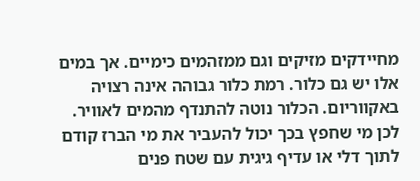מחיידקים מזיקים וגם ממזהמים כימיים. אך במים אלו יש גם כלור. רמת כלור גבוהה אינה רצויה באקווריום. הכלור נוטה להתנדף מהמים לאוויר. לכן מי שחפץ בכך יכול להעביר את מי הברז קודם לתוך דלי או עדיף גיגית עם שטח פנים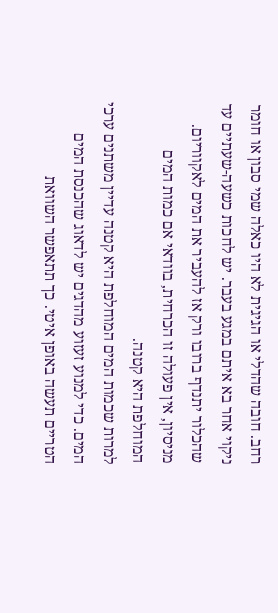רחב. חובה שהדלי או הגיגית לא היו כאלה שמי סבון או חומר ניקוי אחר בא איתם במגע בעבר. יש לחכות כשעה-שעתיים עד שהכלור יתנדף ברובו ורק אז להעביר את המים לאקווריום. מניסיון, אין פעולה זו הכרחית, בוודאי אם כמות המים המוחלפת היא קטנה.
למרות שכמות המים המוחלפת היא קטנה עדיין משתנים ערכי המים. כדי למנוע זעזוע מהדגים יש לדאוג שהכנסת המים הטריים תעשה באופן איטי. כך תתאפשר השוואת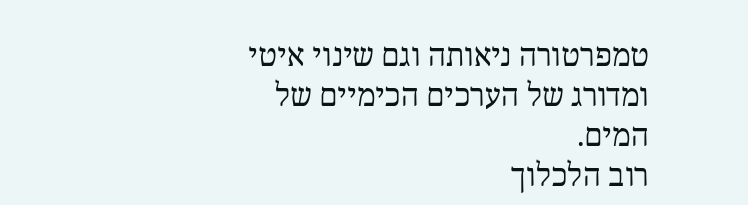טמפרטורה ניאותה וגם שינוי איטי ומדורג של הערכים הכימיים של המים.
רוב הלכלוך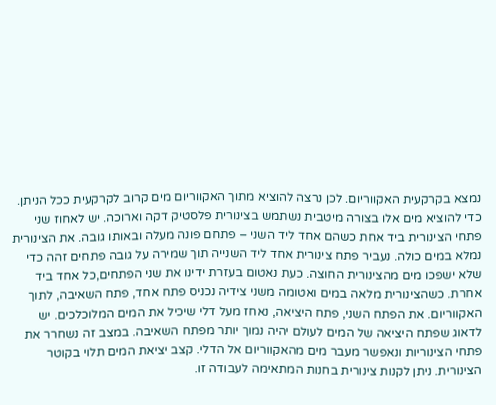נמצא בקרקעית האקווריום. לכן נרצה להוציא מתוך האקווריום מים קרוב לקרקעית ככל הניתן. כדי להוציא מים אלו בצורה מיטבית נשתמש בצינורית פלסטיק דקה וארוכה. יש לאחוז שני פתחי הצינורית ביד אחת כשהם אחד ליד השני – פתחם פונה מעלה ובאותו גובה. את הצינורית נמלא במים כולה. נעביר פתח צינורית אחד ליד השנייה תוך שמירה על גובה פתחים זהה כדי שלא ישפכו מים מהצינורית החוצה. כעת נאטום בעזרת ידינו את שני הפתחים,כל אחד ביד אחרת. כשהצינורית מלאה במים ואטומה משני צידיה נכניס פתח אחד, פתח השאיבה, לתוך האקווריום. את הפתח השני, פתח היציאה, נאחז מעל דלי שיכיל את המים המלוכלכים. יש לדאוג שפתח היציאה של המים לעולם יהיה נמוך יותר מפתח השאיבה. במצב זה נשחרר את פתחי הצינוריות ונאפשר מעבר מים מהאקווריום אל הדלי. קצב יציאת המים תלוי בקוטר הצינורית. ניתן לקנות צינורית בחנות המתאימה לעבודה זו.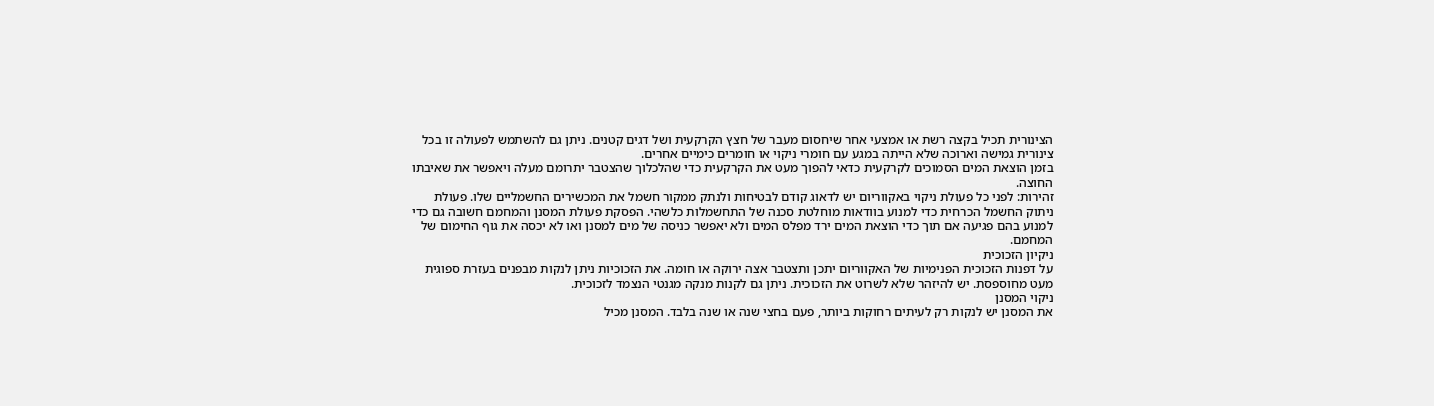הצינורית תכיל בקצה רשת או אמצעי אחר שיחסום מעבר של חצץ הקרקעית ושל דגים קטנים. ניתן גם להשתמש לפעולה זו בכל צינורית גמישה וארוכה שלא הייתה במגע עם חומרי ניקוי או חומרים כימיים אחרים.
בזמן הוצאת המים הסמוכים לקרקעית כדאי להפוך מעט את הקרקעית כדי שהלכלוך שהצטבר יתרומם מעלה ויאפשר את שאיבתו החוצה.
זהירות: לפני כל פעולת ניקוי באקווריום יש לדאוג קודם לבטיחות ולנתק ממקור חשמל את המכשירים החשמליים שלו. פעולת ניתוק החשמל הכרחית כדי למנוע בוודאות מוחלטת סכנה של התחשמלות כלשהי. הפסקת פעולת המסנן והמחמם חשובה גם כדי למנוע בהם פגיעה אם תוך כדי הוצאת המים ירד מפלס המים ולא יאפשר כניסה של מים למסנן ואו לא יכסה את גוף החימום של המחמם.
ניקיון הזכוכית
על דפנות הזכוכית הפנימיות של האקווריום יתכן ותצטבר אצה ירוקה או חומה. את הזכוכיות ניתן לנקות מבפנים בעזרת ספוגית מעט מחוספסת. יש להיזהר שלא לשרוט את הזכוכית. ניתן גם לקנות מנקה מגנטי הנצמד לזכוכית.
ניקוי המסנן
את המסנן יש לנקות רק לעיתים רחוקות ביותר, פעם בחצי שנה או שנה בלבד. המסנן מכיל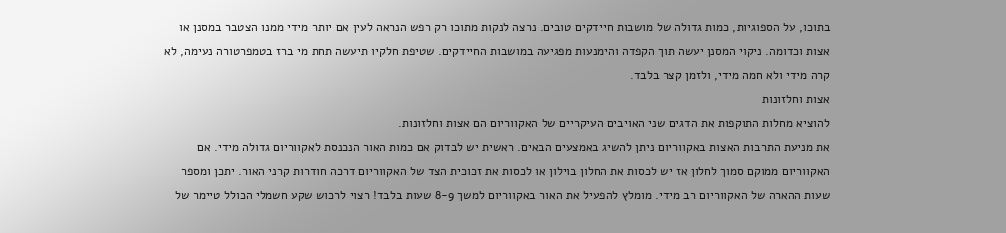בתוכו, על הספוגיות, כמות גדולה של מושבות חיידקים טובים. נרצה לנקות מתוכו רק רפש הנראה לעין אם יותר מידי ממנו הצטבר במסנן או אצות וכדומה. ניקוי המסנן יעשה תוך הקפדה והימנעות מפגיעה במושבות החיידקים. שטיפת חלקיו תיעשה תחת מי ברז בטמפרטורה נעימה, לא קרה מידי ולא חמה מידי, ולזמן קצר בלבד.
אצות וחלזונות
להוציא מחלות התוקפות את הדגים שני האויבים העיקריים של האקווריום הם אצות וחלזונות.
את מניעת התרבות האצות באקווריום ניתן להשיג באמצעים הבאים. ראשית יש לבדוק אם כמות האור הנכנסת לאקווריום גדולה מידי. אם האקווריום ממוקם סמוך לחלון אז יש לכסות את החלון בוילון או לכסות את זכוכית הצד של האקווריום דרכה חודרות קרני האור. יתכן ומספר שעות ההארה של האקווריום רב מידי. מומלץ להפעיל את האור באקווריום למשך 8-9 שעות בלבד! רצוי לרכוש שקע חשמלי הכולל טיימר של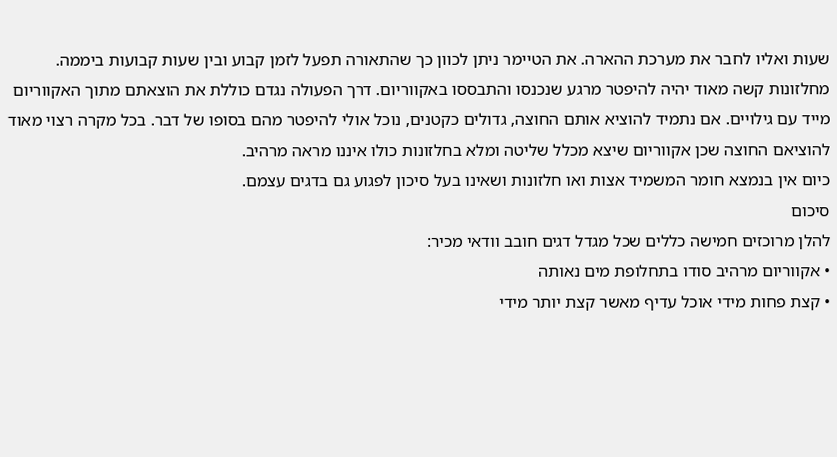שעות ואליו לחבר את מערכת ההארה. את הטיימר ניתן לכוון כך שהתאורה תפעל לזמן קבוע ובין שעות קבועות ביממה.
מחלזונות קשה מאוד יהיה להיפטר מרגע שנכנסו והתבססו באקווריום. דרך הפעולה נגדם כוללת את הוצאתם מתוך האקווריום מייד עם גילויים. אם נתמיד להוציא אותם החוצה, גדולים כקטנים, נוכל אולי להיפטר מהם בסופו של דבר. בכל מקרה רצוי מאוד להוציאם החוצה שכן אקווריום שיצא מכלל שליטה ומלא בחלזונות כולו איננו מראה מרהיב.
כיום אין בנמצא חומר המשמיד אצות ואו חלזונות ושאינו בעל סיכון לפגוע גם בדגים עצמם.
סיכום
להלן מרוכזים חמישה כללים שכל מגדל דגים חובב וודאי מכיר:
• אקווריום מרהיב סודו בתחלופת מים נאותה
• קצת פחות מידי אוכל עדיף מאשר קצת יותר מידי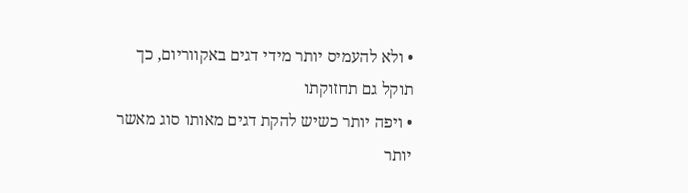• ולא להעמיס יותר מידי דגים באקווריום, כך תוקל גם תחזוקתו
• ויפה יותר כשיש להקת דגים מאותו סוג מאשר יותר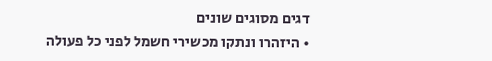דגים מסוגים שונים
• היזהרו ונתקו מכשירי חשמל לפני כל פעולה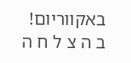באקווריום!
ב ה צ ל ח ה